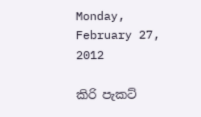Monday, February 27, 2012

කිරි පැකට්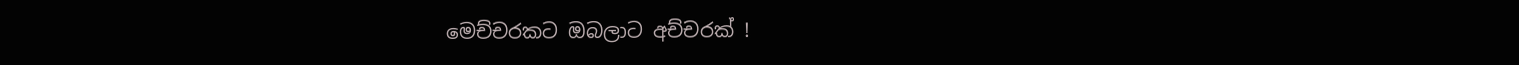මෙච්චරකට ඔබලාට අච්චරක් !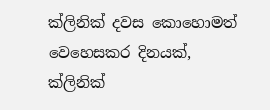ක්ලිනික් දවස කොහොමත් වෙහෙසකර දිනයක්, ක්ලිනික්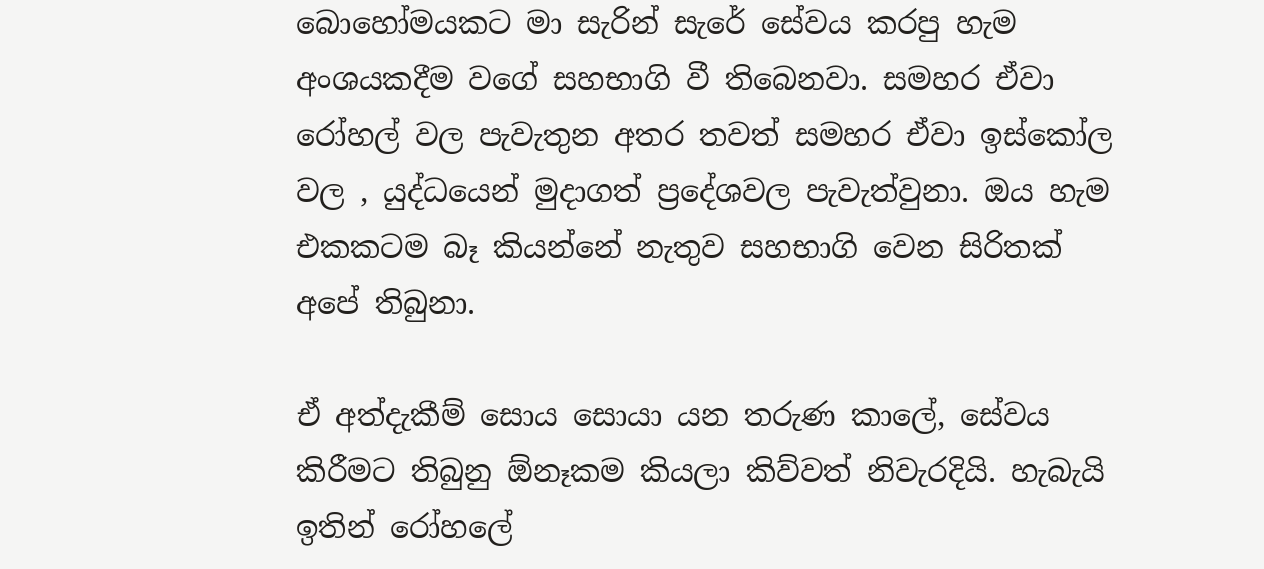බොහෝමයකට මා සැරින් සැරේ සේවය කරපු හැම අංශයකදීම වගේ සහභාගි වී තිබෙනවා. සමහර ඒවා රෝහල් වල පැවැතුන අතර තවත් සමහර ඒවා ඉස්කෝල වල , යුද්ධයෙන් මුදාගත් ප්‍රදේශවල පැවැත්වුනා. ඔය හැම එකකටම බෑ කියන්නේ නැතුව සහභාගි වෙන සිරිතක් අපේ තිබුනා.

ඒ අත්‍දැකීම් සොය සොයා යන තරුණ කාලේ, සේවය කිරීමට තිබුනු ඕනෑකම කියලා කිව්වත් නිවැරදියි. හැබැයි ඉතින් රෝහලේ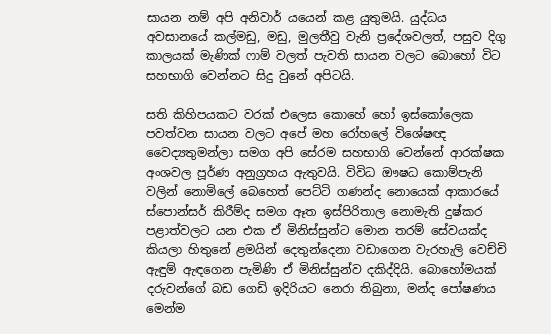සායන නම් අපි අනිවාර් යයෙන් කළ යුතුමයි. යුද්ධය අවසානයේ කල්මඩු, මඩු, මුලතීවු වැනි ප්‍රදේශවලත්, පසුව දිගු කාලයක් මැණික් ෆාම් වලත් පැවති සායන වලට බොහෝ විට සහභාගි වෙන්නට සිදු වුනේ අපිටයි.

සති කිහිපයකට වරක් එලෙස කොහේ හෝ ඉස්කෝලෙක පවත්වන සායන වලට අපේ මහ රෝහලේ විශේෂඥ වෛද්‍යතුමන්ලා සමග අපි සේරම සහභාගි වෙන්නේ ආරක්ෂක අංශවල පූර්ණ අනුග්‍රහය ඇතුවයි. විවිධ ඖෂධ කොම්පැනි වලින් නොමිලේ බෙහෙත් පෙට්ටි ගණන්ද නොයෙක් ආකාරයේ ස්පොන්සර් කිරීම්ද සමග ඈත ඉස්පිරිතාල නොමැති දුෂ්කර පළාත්වලට යන එක ඒ මිනිස්සුන්ට මොන තරම් සේවයක්ද කියලා හිතුනේ ළමයින් දෙතුන්දෙනා වඩාගෙන වැරහැලි වෙච්චි ඇඳුම් ඇඳගෙන පැමිණි ඒ මිනිස්සුන්ව දකිද්දියි. බොහෝමයක් දරුවන්ගේ බඩ ගෙඩි ඉදිරියට නෙරා තිබුනා, මන්ද පෝෂණය මෙන්ම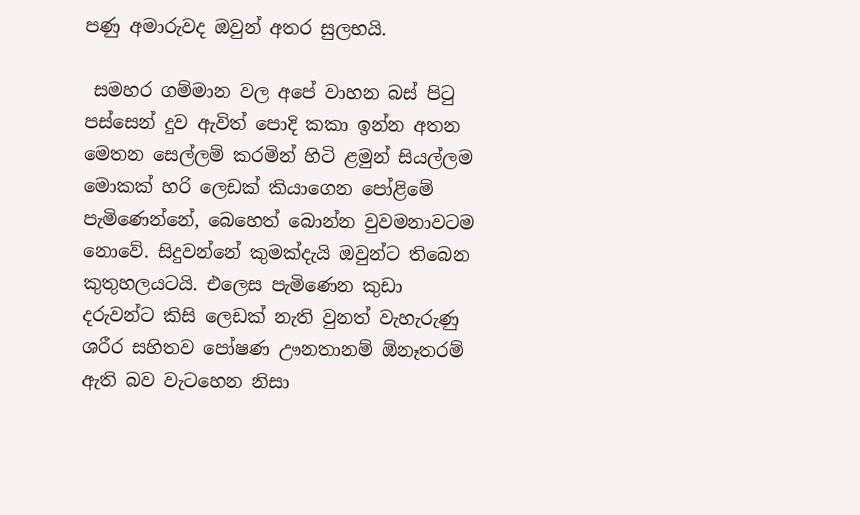පණු අමාරුවද ඔවුන් අතර සුලභයි.

 සමහර ගම්මාන වල අපේ වාහන බස් පිටු පස්සෙන් දුව ඇවිත් පොදි කකා ඉන්න අතන මෙතන සෙල්ලම් කරමින් හිටි ළමුන් සියල්ලම මොකක් හරි ලෙඩක් කියාගෙන පෝළිමේ පැමිණෙන්නේ, බෙහෙත් බොන්න වුවමනාවටම නොවේ. සිදුවන්නේ කුමක්දැයි ඔවුන්ට තිබෙන කුතුහලයටයි. එලෙස පැමිණෙන කුඩා දරුවන්ට කිසි ලෙඩක් නැති වුනත් වැහැරුණු ශරීර සහිතව පෝෂණ ඌනතානම් ඕනෑතරම් ඇති බව වැටහෙන නිසා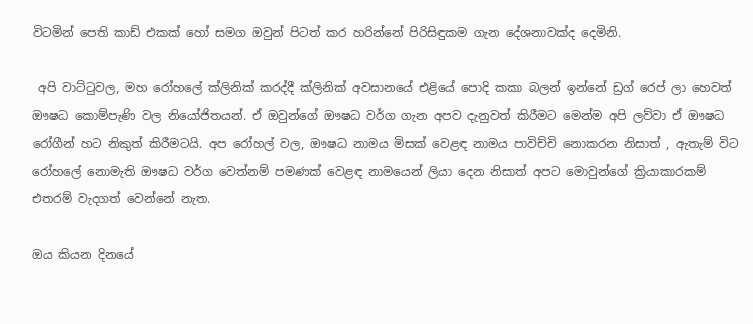විටමින් පෙති කාඩ් එකක් හෝ සමග ඔවුන් පිටත් කර හරින්නේ පිරිසිඳුකම ගැන දේශනාවක්ද දෙමිනි.

 අපි වාට්ටුවල, මහ රෝහලේ ක්ලිනික් කරද්දී ක්ලිනික් අවසානයේ එළියේ පොදි කකා බලන් ඉන්නේ ඩ්‍රග් රෙප් ලා හෙවත් ඖෂධ කොම්පැණි වල නියෝජිතයන්. ඒ ඔවුන්ගේ ඖෂධ වර්ග ගැන අපව දැනුවත් කිරීමට මෙන්ම අපි ලව්වා ඒ ඖෂධ රෝගීන් හට නිකුත් කිරීමටයි. අප රෝහල් වල, ඖෂධ නාමය මිසක් වෙළඳ නාමය පාවිච්චි නොකරන නිසාත් , ඇතැම් විට රෝහලේ නොමැති ඖෂධ වර්ග වෙත්නම් පමණක් වෙළඳ නාමයෙන් ලියා දෙන නිසාත් අපට මොවුන්ගේ ක්‍රියාකාරකම් එතරම් වැදගත් වෙන්නේ නැත.

ඔය කියන දිනයේ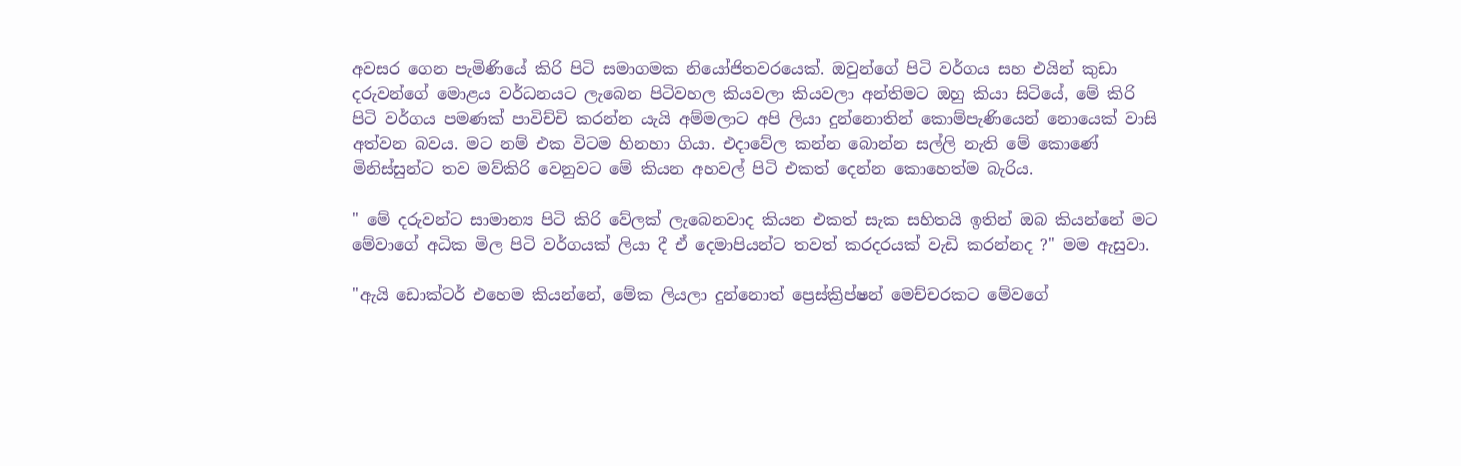අවසර ගෙන පැමිණියේ කිරි පිටි සමාගමක නියෝජිතවරයෙක්. ඔවුන්ගේ පිටි වර්ගය සහ එයින් කුඩා දරුවන්ගේ මොළය වර්ධනයට ලැබෙන පිටිවහල කියවලා කියවලා අන්තිමට ඔහු කියා සිටියේ, මේ කිරි පිටි වර්ගය පමණක් පාවිච්චි කරන්න යැයි අම්මලාට අපි ලියා දුන්නොතින් කොම්පැණියෙන් නොයෙක් වාසි අත්වන බවය. මට නම් එක විටම හිනහා ගියා. එදාවේල කන්න බොන්න සල්ලි නැති මේ කොණේ මිනිස්සුන්ට තව මව්කිරි වෙනුවට මේ කියන අහවල් පිටි එකත් දෙන්න කොහෙත්ම බැරිය.

" මේ දරුවන්ට සාමාන්‍ය පිටි කිරි වේලක් ලැබෙනවාද කියන එකත් සැක සහිතයි ඉතින් ඔබ කියන්නේ මට මේවාගේ අධික මිල පිටි වර්ගයක් ලියා දී ඒ දෙමාපියන්ට තවත් කරදරයක් වැඩි කරන්නද ?" මම ඇසුවා.

"ඇයි ඩොක්ටර් එහෙම කියන්නේ, මේක ලියලා දුන්නොත් ප්‍රෙස්ක්‍රිප්ෂන් මෙච්චරකට මේවගේ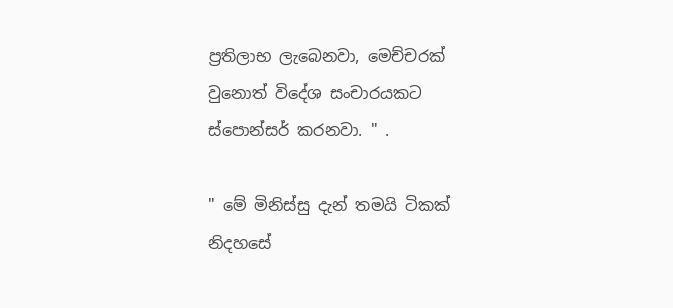ප්‍රතිලාභ ලැබෙනවා, මෙච්චරක් වුනොත් විදේශ සංචාරයකට ස්පොන්සර් කරනවා. " .

" මේ මිනිස්සු දැන් තමයි ටිකක් නිදහසේ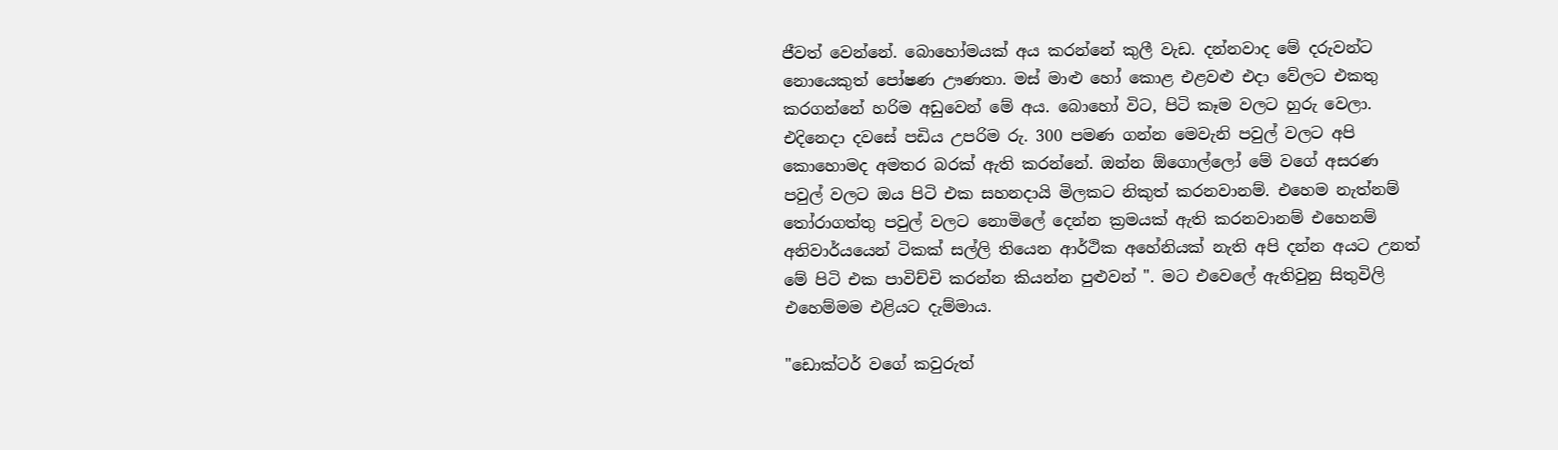ජීවත් වෙන්නේ. බොහෝමයක් අය කරන්නේ කුලී වැඩ. දන්නවාද මේ දරුවන්ට නොයෙකුත් පෝෂණ ඌණතා. මස් මාළු හෝ කොළ එළවළු එදා වේලට එකතු කරගන්නේ හරිම අඩුවෙන් මේ අය. බොහෝ විට, පිටි කෑම වලට හුරු වෙලා. එදිනෙදා දවසේ පඩිය උපරිම රු. 300 පමණ ගන්න මෙවැනි පවුල් වලට අපි කොහොමද අමතර බරක් ඇති කරන්නේ. ඔන්න ඕගොල්ලෝ මේ වගේ අසරණ පවුල් වලට ඔය පිටි එක සහනදායි මිලකට නිකුත් කරනවානම්. එහෙම නැත්නම් තෝරාගත්තු පවුල් වලට නොමිලේ දෙන්න ක්‍රමයක් ඇති කරනවානම් එහෙනම් අනිවාර්යයෙන් ටිකක් සල්ලි තියෙන ආර්ථික අහේනියක් නැති අපි දන්න අයට උනත් මේ පිටි එක පාවිච්චි කරන්න කියන්න පුළුවන් ". මට එවෙලේ ඇතිවුනු සිතුවිලි එහෙම්මම එළියට දැම්මාය.

"ඩොක්ටර් වගේ කවුරුත්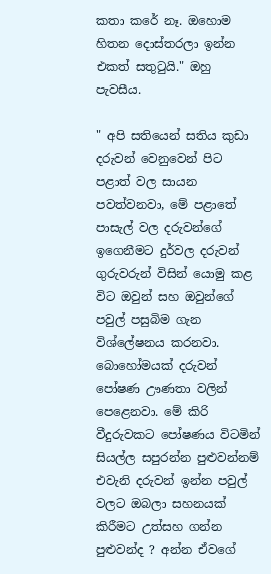කතා කරේ නෑ. ඔහොම හිතන දොස්තරලා ඉන්න එකත් සතුටුයි." ඔහු පැවසීය.

" අපි සතියෙන් සතිය කුඩා දරුවන් වෙනුවෙන් පිට පළාත් වල සායන පවත්වනවා, මේ පළාතේ පාසැල් වල දරුවන්ගේ ඉගෙනීමට දුර්වල දරුවන් ගුරුවරුන් විසින් යොමු කළ විට ඔවුන් සහ ඔවුන්ගේ පවුල් පසුබිම ගැන විශ්ලේෂනය කරනවා. බොහෝමයක් දරුවන් පෝෂණ ඌණතා වලින් පෙළෙනවා. මේ කිරි වීදුරුවකට පෝෂණය විටමින් සියල්ල සපුරන්න පුළුවන්නම් එවැනි දරුවන් ඉන්න පවුල් වලට ඔබලා සහනයක් කිරීමට උත්සහ ගන්න පුළුවන්ද ? අන්න ඒවගේ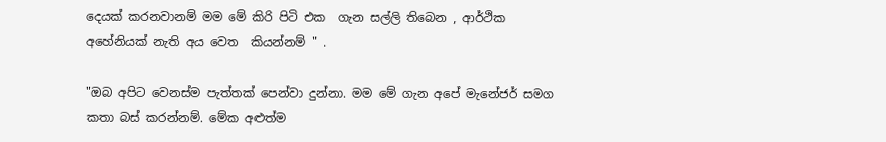දෙයක් කරනවානම් මම මේ කිරි පිටි එක  ගැන සල්ලි තිබෙන , ආර්ථික අහේනියක් නැති අය වෙත  කියන්නම් " .

"ඔබ අපිට වෙනස්ම පැත්තක් පෙන්වා දුන්නා. මම මේ ගැන අපේ මැනේජර් සමග කතා බස් කරන්නම්. මේක අළුත්ම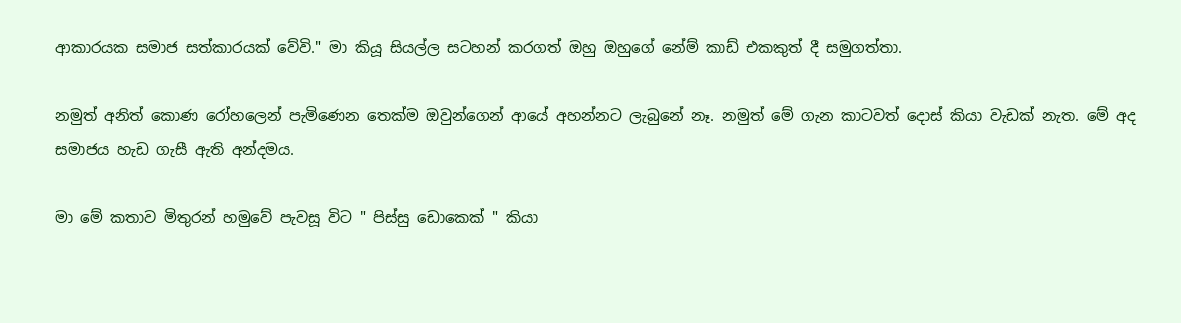ආකාරයක සමාජ සත්කාරයක් වේවි." මා කියූ සියල්ල සටහන් කරගත් ඔහු ඔහුගේ නේම් කාඩ් එකකුත් දී සමුගත්තා.

නමුත් අනිත් කොණ රෝහලෙන් පැමිණෙන තෙක්ම ඔවුන්ගෙන් ආයේ අහන්නට ලැබුනේ නෑ. නමුත් මේ ගැන කාටවත් දොස් කියා වැඩක් නැත. මේ අද සමාජය හැඩ ගැසී ඇති අන්දමය.

මා මේ කතාව මිතුරන් හමුවේ පැවසූ විට " පිස්සු ඩොකෙක් " කියා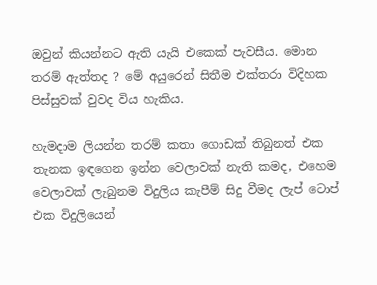ඔවුන් කියන්නට ඇති යැයි එකෙක් පැවසීය. මොන තරම් ඇත්තද ? මේ අයුරෙන් සිතීම එක්තරා විදිහක පිස්සුවක් වුවද විය හැකිය.

හැමදාම ලියන්න තරම් කතා ගොඩක් තිබුනත් එක තැනක ඉඳගෙන ඉන්න වෙලාවක් නැති කමද, එහෙම වෙලාවක් ලැබුනම විදුලිය කැපීම් සිදු වීමද ලැප් ටොප් එක විදුලියෙන්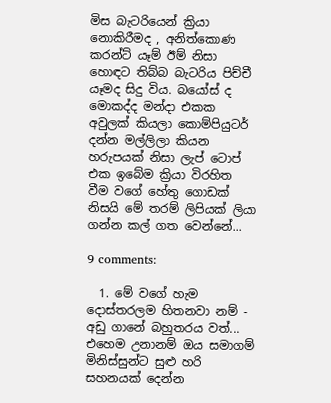මිස බැටරියෙන් ක්‍රියා නොකිරීමද , අනිත්කොණ කරන්ට් යෑම් ඊම් නිසා හොඳට තිබ්බ බැටරිය පිච්චී යෑමද සිදු විය. බයෝස් ද මොකද්ද මන්දා එකක අවුලක් කියලා කොම්පියුටර් දන්න මල්ලිලා කියන හරුපයක් නිසා ලැප් ටොප් එක ඉබේම ක්‍රියා විරහිත වීම වගේ හේතු ගොඩක් නිසයි මේ තරම් ලිපියක් ලියා ගන්න කල් ගත වෙන්නේ...

9 comments:

  1. මේ වගේ හැම දොස්තරලම හිතනවා නම් - අඩු ගානේ බහුතරය වත්... එහෙම උනානම් ඔය සමාගම් මිනිස්සුන්ට සුළු හරි සහනයක් දෙන්න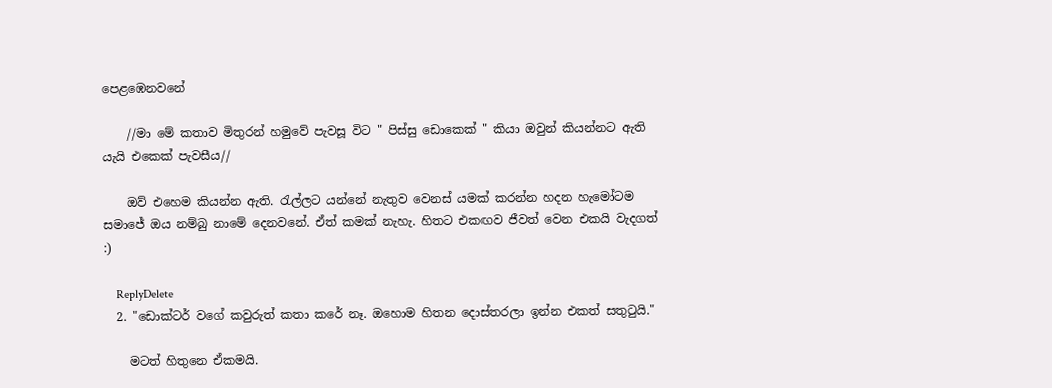පෙළඹෙනවනේ

    //මා මේ කතාව මිතුරන් හමුවේ පැවසූ විට " පිස්සු ඩොකෙක් " කියා ඔවුන් කියන්නට ඇති යැයි එකෙක් පැවසීය//

    ඔව් එහෙම කියන්න ඇති. රැල්ලට යන්නේ නැතුව වෙනස් යමක් කරන්න හදන හැමෝටම සමාජේ ඔය නම්බු නාමේ දෙනවනේ. ඒත් කමක් නැහැ. හිතට එකඟව ජීවත් වෙන එකයි වැදගත් :)

    ReplyDelete
  2. "ඩොක්ටර් වගේ කවුරුත් කතා කරේ නෑ. ඔහොම හිතන දොස්තරලා ඉන්න එකත් සතුටුයි."

    මටත් හිතුනෙ ඒකමයි.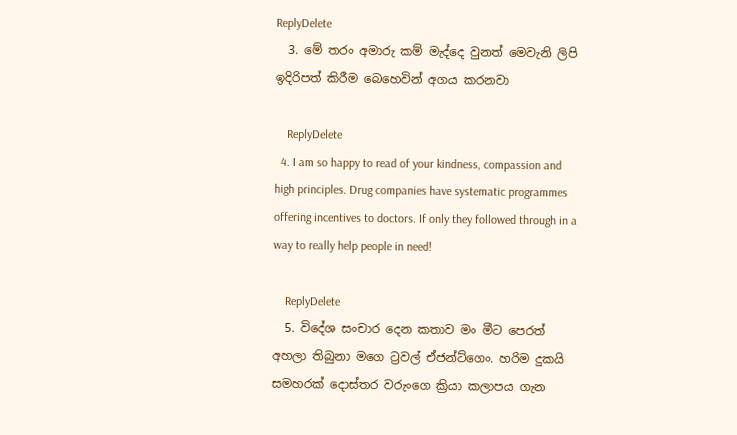ReplyDelete
  3. මේ තරං අමාරු කම් මැද්දෙ වුනත් මෙවැනි ලිපි ඉදිරිපත් කිරීම බෙහෙවින් අගය කරනවා

    ReplyDelete
  4. I am so happy to read of your kindness, compassion and high principles. Drug companies have systematic programmes offering incentives to doctors. If only they followed through in a way to really help people in need!

    ReplyDelete
  5. විදේශ සංචාර දෙන කතාව මං මීට පෙරත් අහලා තිබුනා මගෙ ට්‍රවල් ඒජන්ට්ගෙං. හරිම දුකයි සමහරක් දොස්තර වරුංගෙ ක්‍රියා කලාපය ගැන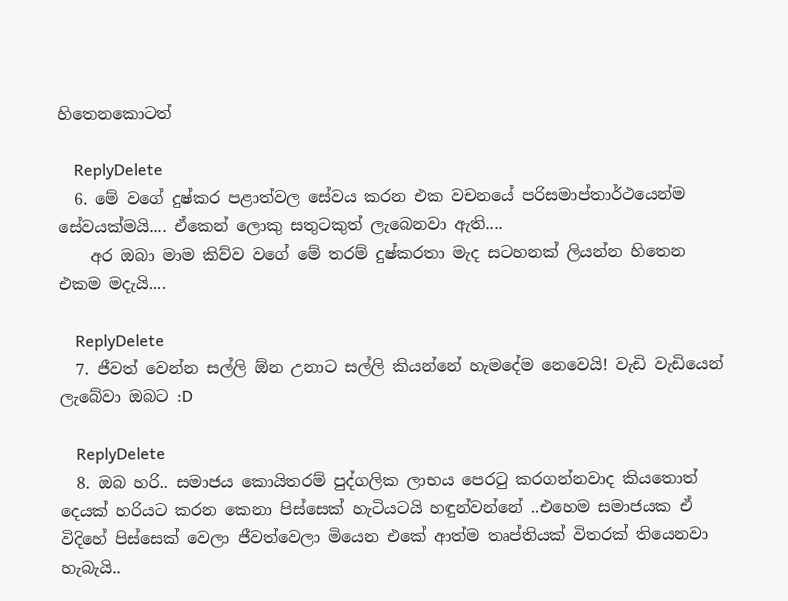හිතෙනකොටත්

    ReplyDelete
  6. මේ වගේ දුෂ්කර පළාත්වල සේවය කරන එක වචනයේ පරිසමාප්තාර්ථයෙන්ම සේවයක්මයි.... ඒකෙන් ලොකු සතුටකුත් ලැබෙනවා ඇති....
    අර ඔබා මාම කිව්ව වගේ මේ තරම් දුෂ්කරතා මැද සටහනක් ලියන්න හිතෙන එකම මදැයි....

    ReplyDelete
  7. ජීවත් වෙන්න සල්ලි ඕන උනාට සල්ලි කියන්නේ හැමදේම නෙවෙයි! වැඩි වැඩියෙන් ලැබේවා ඔබට :D

    ReplyDelete
  8. ඔබ හරි.. සමාජය කොයිතරම් පුද්ගලික ලාභය පෙරටු කරගන්නවාද කියතොත් දෙයක් හරියට කරන කෙනා පිස්සෙක් හැටියටයි හඳුන්වන්නේ ..එහෙම සමාජයක ඒ විදිහේ පිස්සෙක් වෙලා ජීවත්වෙලා මියෙන එකේ ආත්ම තෘප්තියක් විතරක් තියෙනවා හැබැයි..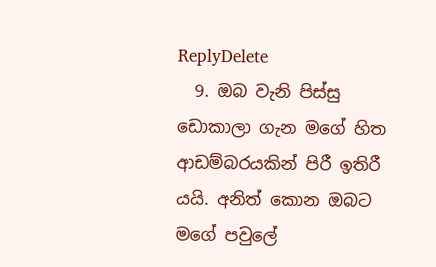ReplyDelete
  9. ඔබ වැනි පිස්සු ඩොකාලා ගැන මගේ හිත ආඩම්බරයකින් පිරී ඉතිරී යයි. අනිත් කොන ඔබට මගේ පවුලේ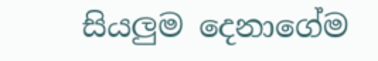සියලුම දෙනාගේම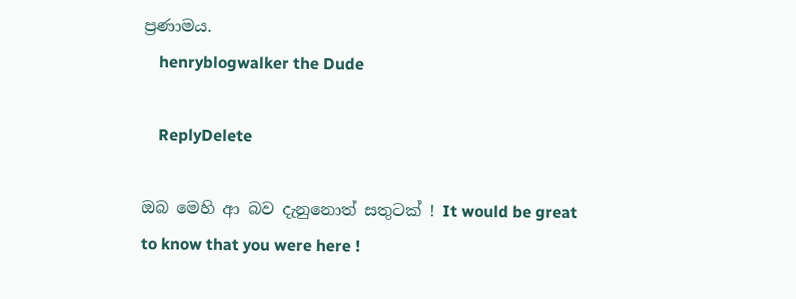ප්‍රණාමය.
    henryblogwalker the Dude

    ReplyDelete

ඔබ මෙහි ආ බව දැනුනොත් සතුටක් ! It would be great to know that you were here !